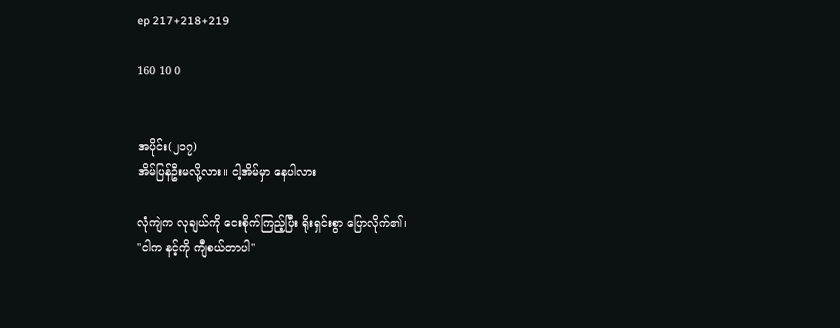ep 217+218+219

160 10 0


အပိုင်း(၂၁၇)
အိမ်ပြန်ဦးမလို့လား။ ငါ့အိမ်မှာ နေပါလား

လုံကျဲက လုချယ်ကို ငေးစိုက်ကြည့်ပြီး ရိုးရှင်းစွာ ပြောလိုက်၏၊
"ငါက နင့်ကို ကျီစယ်တာပါ"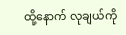ထို့နောက် လုချယ်ကို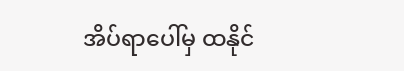အိပ်ရာပေါ်မှ ထနိုင်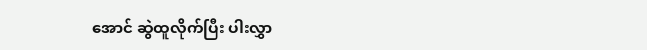အောင် ဆွဲထူလိုက်ပြီး ပါးလွှာ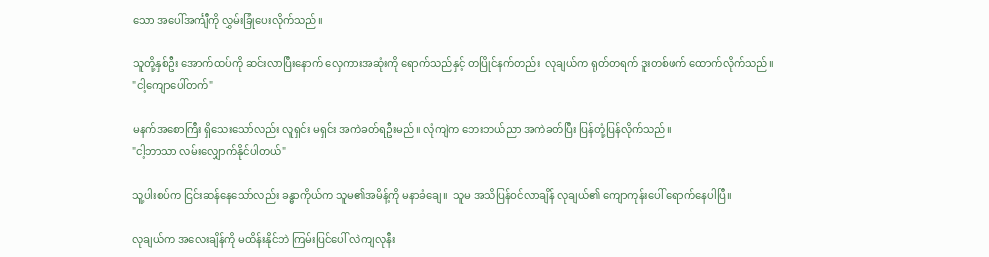သော အပေါ်အင်္ကျီကို လွှမ်းခြုံပေးလိုက်သည်။

သူတို့နှစ်ဦး အောက်ထပ်ကို ဆင်းလာပြီးနောက် လှေကားအဆုံးကို ရောက်သည်နှင့် တပြိုင်နက်တည်း  လုချယ်က ရုတ်တရက် ဒူးတစ်ဖက် ထောက်လိုက်သည်။
"ငါ့ကျောပေါ်တက်"

မနက်အစောကြီး ရှိသေးသော်လည်း လူရှင်း မရှင်း အကဲခတ်ရဦးမည်။ လုံကျဲက ဘေးဘယ်ညာ အကဲခတ်ပြီး ပြန်တုံ့ပြန်လိုက်သည်။
"ငါ့ဘာသာ လမ်းလျှောက်နိုင်ပါတယ်"

သူ့ပါးစပ်က ငြင်းဆန်နေသော်လည်း ခန္ဓာကိုယ်က သူမ၏အမိန့်ကို မနာခံချေ။  သူမ အသိပြန်ဝင်လာချိန် လုချယ်၏ ကျောကုန်းပေါ် ရောက်နေပါပြီ။

လုချယ်က အလေးချိန်ကို မထိန်းနိုင်ဘဲ ကြမ်းပြင်ပေါ် လဲကျလုနီး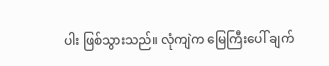ပါး ဖြစ်သွားသည်။ လုံကျဲက မြေကြီးပေါ် ချက်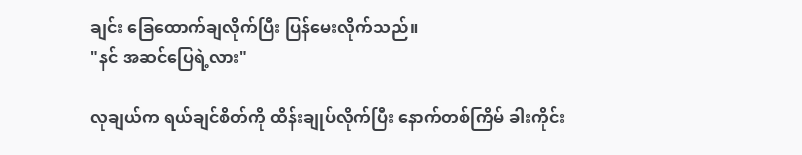ချင်း ခြေထောက်ချလိုက်ပြီး ပြန်မေးလိုက်သည်။
"နင် အဆင်ပြေရဲ့လား"

လုချယ်က ရယ်ချင်စိတ်ကို ထိန်းချုပ်လိုက်ပြီး နောက်တစ်ကြိမ် ခါးကိုင်း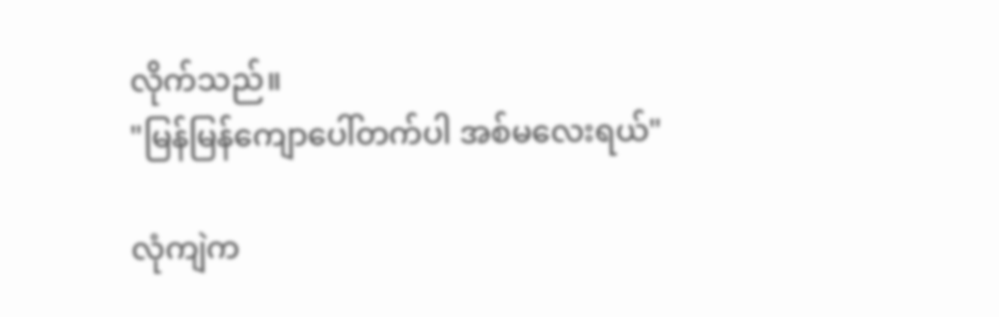လိုက်သည်။
"မြန်မြန်ကျောပေါ်တက်ပါ အစ်မလေးရယ်"

လုံကျဲက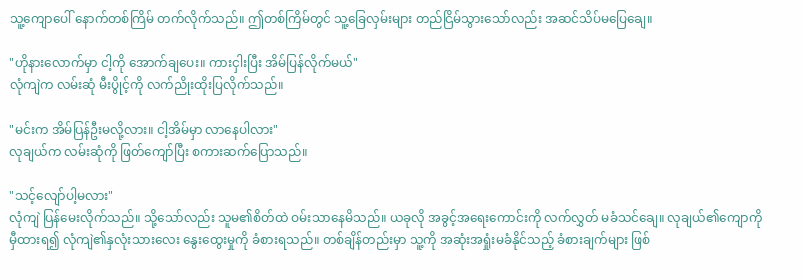သူ့ကျောပေါ် နောက်တစ်ကြိမ် တက်လိုက်သည်။ ဤတစ်ကြိမ်တွင် သူ့ခြေလှမ်းများ တည်ငြိမ်သွားသော်လည်း အဆင်သိပ်မပြေချေ။

"ဟိုနားလောက်မှာ ငါ့ကို အောက်ချပေး။ ကားငှါးပြီး အိမ်ပြန်လိုက်မယ်"
လုံကျဲက လမ်းဆုံ မီးပွိုင့်ကို လက်ညိုးထိုးပြလိုက်သည်။

"မင်းက အိမ်ပြန်ဦးမလို့လား။ ငါ့အိမ်မှာ လာနေပါလား"
လုချယ်က လမ်းဆုံကို ဖြတ်ကျော်ပြီး စကားဆက်ပြောသည်။

"သင့်လျော်ပါ့မလား"
လုံကျဲ ပြန်မေးလိုက်သည်။ သို့သော်လည်း သူမ၏စိတ်ထဲ ဝမ်းသာနေမိသည်။ ယခုလို အခွင့်အရေးကောင်းကို လက်လွှတ် မခံသင်ချေ။ လုချယ်၏ကျောကို မှီထားရ၍ လုံကျဲ၏နှလုံးသားလေး နွေးထွေးမှုကို ခံစားရသည်။ တစ်ချိန်တည်းမှာ သူ့ကို အဆုံးအရှုံးမခံနိုင်သည့် ခံစားချက်များ ဖြစ်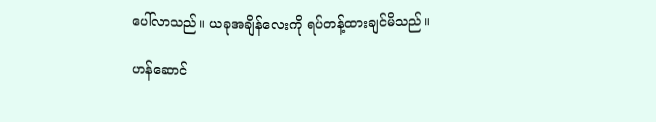ပေါ်လာသည်။ ယခုအချိန်လေးကို ရပ်တန့်ထားချင်မိသည်။

ဟန်ဆောင်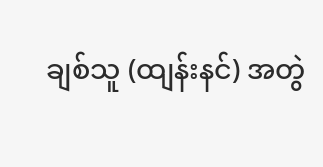ချစ်သူ (ထျန်းနင်) အတွဲ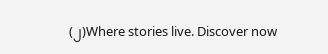(၂)Where stories live. Discover now